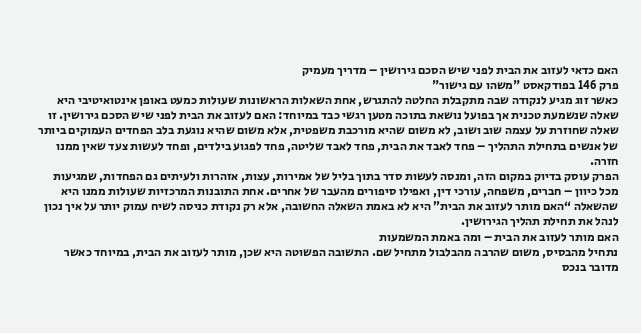האם כדאי לעזוב את הבית לפני שיש הסכם גירושין – מדריך מעמיק
פרק 146 בפודקאסט "משהו עם גישור"
כאשר זוג מגיע לנקודה שבה מתקבלת החלטה להתגרש, אחת השאלות הראשונות שעולות כמעט באופן אינטואיטיבי היא שאלה שנשמעת טכנית אך בפועל נושאת בתוכה מטען רגשי כבד במיוחד: האם לעזוב את הבית לפני שיש הסכם גירושין. זו שאלה שחוזרת על עצמה שוב ושוב, לא משום שהיא מורכבת משפטית, אלא משום שהיא נוגעת בלב הפחדים העמוקים ביותר של אנשים בתחילת התהליך – פחד לאבד את הבית, פחד לאבד שליטה, פחד לפגוע בילדים, ופחד לעשות צעד שאין ממנו חזרה.
הפרק עוסק בדיוק במקום הזה, ומנסה לעשות סדר בתוך בליל של אמירות, עצות, אזהרות ולעיתים גם הפחדות, שמגיעות מכל כיוון – חברים, משפחה, עורכי דין, ואפילו סיפורים מהעבר של אחרים. אחת התובנות המרכזיות שעולות ממנו היא שהשאלה “האם מותר לעזוב את הבית” היא לא באמת השאלה החשובה, אלא רק נקודת כניסה לשיח עמוק יותר על איך נכון לנהל את תחילת תהליך הגירושין.
האם מותר לעזוב את הבית – ומה באמת המשמעות
נתחיל מהבסיס, משום שהרבה מהבלבול מתחיל שם. התשובה הפשוטה היא שכן, מותר לעזוב את הבית, במיוחד כאשר מדובר בנכס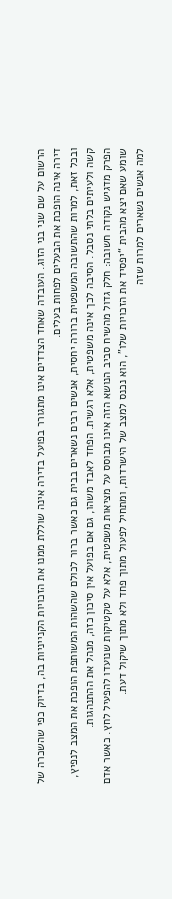הרשום על שם שני בני הזוג. העובדה שאחד הצדדים אינו מתגורר בפועל בדירה אינה שוללת ממנו את הזכויות הקנייניות בה, בדיוק כפי שהשכרה של דירה אינה הופכת את הבעלים לפחות בעלים.
ובכל זאת, למרות שהתשובה המשפטית ברורה יחסית, אנשים רבים נשארים בבית גם כאשר ברור לכולם שהשהות המשותפת הופכת את המצב לנפיץ, קשה ולעיתים בלתי נסבל. הסיבה לכך אינה משפטית, אלא רגשית. הפחד לאבד משהו, גם אם בפועל אין סיכון כזה, מנהל את ההתנהגות.
הפרק מדגיש נקודה חשובה: חלק גדול מהשיח סביב הנושא הזה אינו מבוסס על מציאות משפטית, אלא על טקטיקות שנועדו להפעיל לחץ. כאשר אדם שומע שאם יצא מהבית “יפסיד את הזכויות שלו”, הוא נכנס למצב של הישרדות, ומתחיל לפעול מתוך פחד ולא מתוך שיקול דעת.
למה אנשים נשארים למרות שזה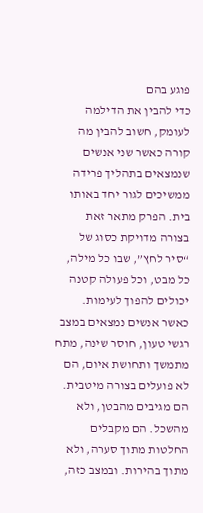פוגע בהם
כדי להבין את הדילמה לעומק, חשוב להבין מה קורה כאשר שני אנשים שנמצאים בתהליך פרידה ממשיכים לגור יחד באותו בית. הפרק מתאר זאת בצורה מדויקת כסוג של “סיר לחץ”, שבו כל מילה, כל מבט, וכל פעולה קטנה יכולים להפוך לעימות.
כאשר אנשים נמצאים במצב רגשי טעון, חוסר שינה, מתח מתמשך ותחושת איום, הם לא פועלים בצורה מיטבית. הם מגיבים מהבטן, ולא מהשכל. הם מקבלים החלטות מתוך סערה, ולא מתוך בהירות. ובמצב כזה,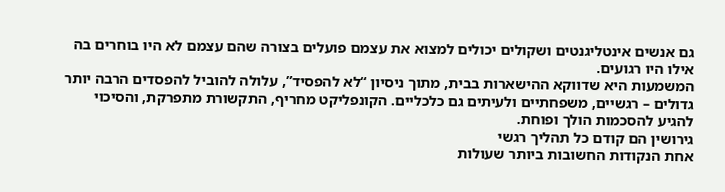גם אנשים אינטליגנטים ושקולים יכולים למצוא את עצמם פועלים בצורה שהם עצמם לא היו בוחרים בה אילו היו רגועים.
המשמעות היא שדווקא ההישארות בבית, מתוך ניסיון “לא להפסיד”, עלולה להוביל להפסדים הרבה יותר גדולים – רגשיים, משפחתיים ולעיתים גם כלכליים. הקונפליקט מחריף, התקשורת מתפרקת, והסיכוי להגיע להסכמות הולך ופוחת.
גירושין הם קודם כל תהליך רגשי
אחת הנקודות החשובות ביותר שעולות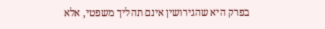בפרק היא שהגירושין אינם תהליך משפטי, אלא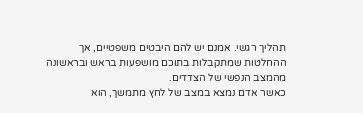תהליך רגשי. אמנם יש להם היבטים משפטיים, אך ההחלטות שמתקבלות בתוכם מושפעות בראש ובראשונה מהמצב הנפשי של הצדדים.
כאשר אדם נמצא במצב של לחץ מתמשך, הוא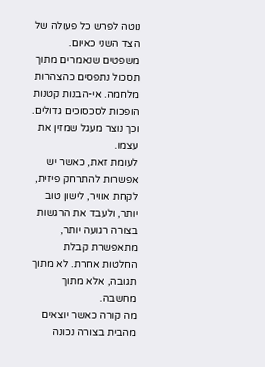נוטה לפרש כל פעולה של הצד השני כאיום. משפטים שנאמרים מתוך תסכול נתפסים כהצהרות מלחמה. אי-הבנות קטנות הופכות לסכסוכים גדולים. וכך נוצר מעגל שמזין את עצמו.
לעומת זאת, כאשר יש אפשרות להתרחק פיזית, לקחת אוויר, לישון טוב יותר, ולעבד את הרגשות בצורה רגועה יותר, מתאפשרת קבלת החלטות אחרת. לא מתוך תגובה, אלא מתוך מחשבה.
מה קורה כאשר יוצאים מהבית בצורה נכונה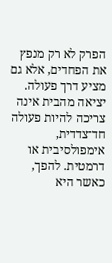הפרק לא רק מנפץ את הפחדים, אלא גם מציע דרך פעולה. יציאה מהבית אינה צריכה להיות פעולה חד־צדדית, אימפולסיבית או דרמטית. להפך, כאשר היא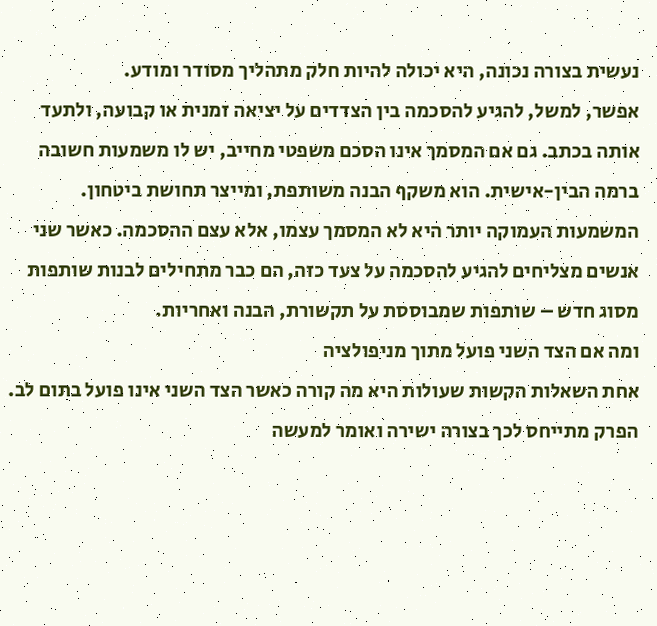נעשית בצורה נכונה, היא יכולה להיות חלק מתהליך מסודר ומודע.
אפשר, למשל, להגיע להסכמה בין הצדדים על יציאה זמנית או קבועה, ולתעד אותה בכתב. גם אם המסמך אינו הסכם משפטי מחייב, יש לו משמעות חשובה ברמה הבין-אישית. הוא משקף הבנה משותפת, ומייצר תחושת ביטחון.
המשמעות העמוקה יותר היא לא המסמך עצמו, אלא עצם ההסכמה. כאשר שני אנשים מצליחים להגיע להסכמה על צעד כזה, הם כבר מתחילים לבנות שותפות מסוג חדש – שותפות שמבוססת על תקשורת, הבנה ואחריות.
ומה אם הצד השני פועל מתוך מניפולציה
אחת השאלות הקשות שעולות היא מה קורה כאשר הצד השני אינו פועל בתום לב. הפרק מתייחס לכך בצורה ישירה ואומר למעשה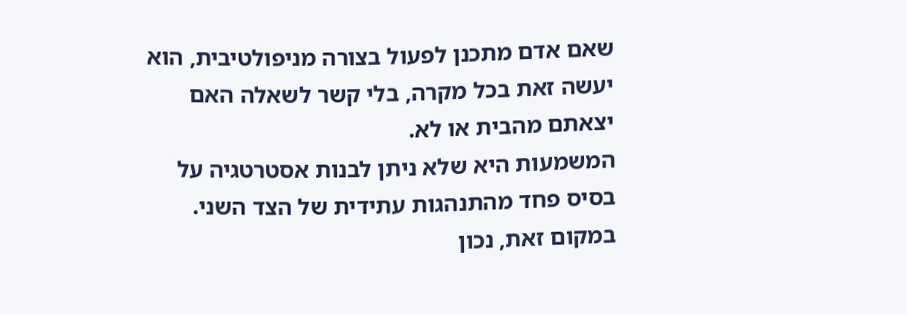שאם אדם מתכנן לפעול בצורה מניפולטיבית, הוא יעשה זאת בכל מקרה, בלי קשר לשאלה האם יצאתם מהבית או לא.
המשמעות היא שלא ניתן לבנות אסטרטגיה על בסיס פחד מהתנהגות עתידית של הצד השני. במקום זאת, נכון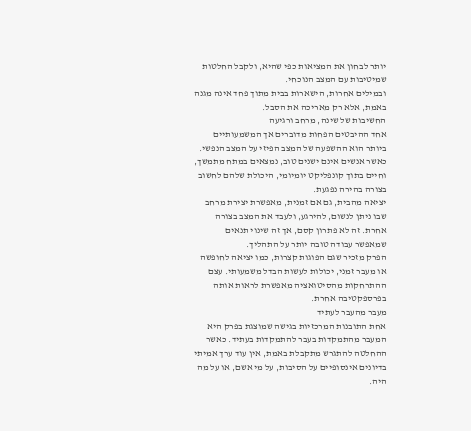יותר לבחון את המציאות כפי שהיא, ולקבל החלטות שמיטיבות עם המצב הנוכחי.
ובמילים אחרות, הישארות בבית מתוך פחד אינה מגנה באמת, אלא רק מאריכה את הסבל.
החשיבות של שינה, מרחב ורגיעה
אחד ההיבטים הפחות מדוברים אך המשמעותיים ביותר הוא ההשפעה של המצב הפיזי על המצב הנפשי. כאשר אנשים אינם ישנים טוב, נמצאים במתח מתמשך, וחיים בתוך קונפליקט יומיומי, היכולת שלהם לחשוב בצורה בהירה נפגעת.
יציאה מהבית, גם אם זמנית, מאפשרת יצירת מרחב שבו ניתן לנשום, להירגע, ולעבד את המצב בצורה אחרת. זה לא פתרון קסם, אך זה שינוי תנאים שמאפשר עבודה טובה יותר על התהליך.
הפרק מזכיר שגם הפוגות קצרות, כמו יציאה לחופשה או מעבר זמני, יכולות לעשות הבדל משמעותי. עצם ההתרחקות מהסיטואציה מאפשרת לראות אותה בפרספקטיבה אחרת.
מעבר מהעבר לעתיד
אחת התובנות המרכזיות בגישה שמוצגת בפרק היא המעבר מהתמקדות בעבר להתמקדות בעתיד. כאשר ההחלטה להתגרש מתקבלת באמת, אין עוד ערך אמיתי בדיונים אינסופיים על הסיבות, על מי אשם, או על מה היה.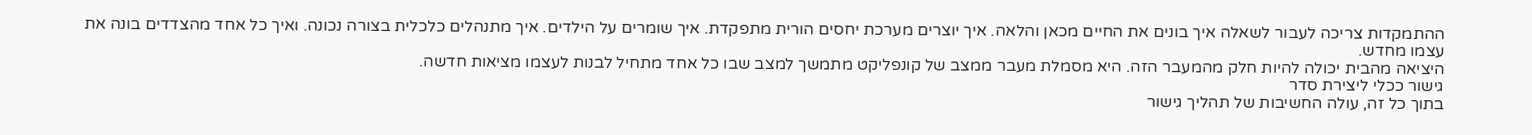ההתמקדות צריכה לעבור לשאלה איך בונים את החיים מכאן והלאה. איך יוצרים מערכת יחסים הורית מתפקדת. איך שומרים על הילדים. איך מתנהלים כלכלית בצורה נכונה. ואיך כל אחד מהצדדים בונה את עצמו מחדש.
היציאה מהבית יכולה להיות חלק מהמעבר הזה. היא מסמלת מעבר ממצב של קונפליקט מתמשך למצב שבו כל אחד מתחיל לבנות לעצמו מציאות חדשה.
גישור ככלי ליצירת סדר
בתוך כל זה, עולה החשיבות של תהליך גישור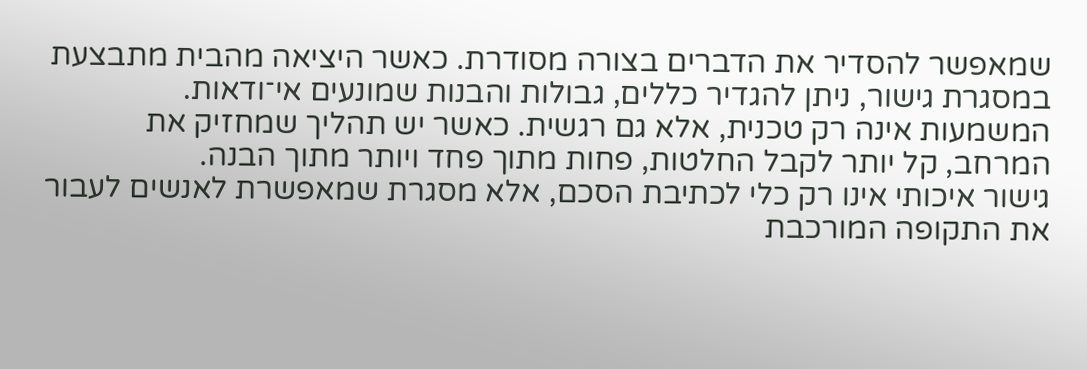שמאפשר להסדיר את הדברים בצורה מסודרת. כאשר היציאה מהבית מתבצעת במסגרת גישור, ניתן להגדיר כללים, גבולות והבנות שמונעים אי־ודאות.
המשמעות אינה רק טכנית, אלא גם רגשית. כאשר יש תהליך שמחזיק את המרחב, קל יותר לקבל החלטות, פחות מתוך פחד ויותר מתוך הבנה.
גישור איכותי אינו רק כלי לכתיבת הסכם, אלא מסגרת שמאפשרת לאנשים לעבור את התקופה המורכבת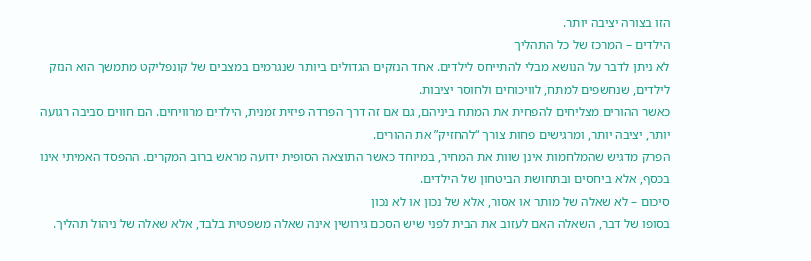הזו בצורה יציבה יותר.
הילדים – המרכז של כל התהליך
לא ניתן לדבר על הנושא מבלי להתייחס לילדים. אחד הנזקים הגדולים ביותר שנגרמים במצבים של קונפליקט מתמשך הוא הנזק לילדים, שנחשפים למתח, לוויכוחים ולחוסר יציבות.
כאשר ההורים מצליחים להפחית את המתח ביניהם, גם אם זה דרך הפרדה פיזית זמנית, הילדים מרוויחים. הם חווים סביבה רגועה יותר, יציבה יותר, ומרגישים פחות צורך “להחזיק” את ההורים.
הפרק מדגיש שהמלחמות אינן שוות את המחיר, במיוחד כאשר התוצאה הסופית ידועה מראש ברוב המקרים. ההפסד האמיתי אינו בכסף, אלא ביחסים ובתחושת הביטחון של הילדים.
סיכום – לא שאלה של מותר או אסור, אלא של נכון או לא נכון
בסופו של דבר, השאלה האם לעזוב את הבית לפני שיש הסכם גירושין אינה שאלה משפטית בלבד, אלא שאלה של ניהול תהליך.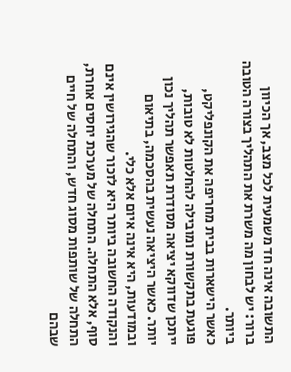התשובה אינה חד משמעית לכל מצב, אך הכיוון ברור: יש לבחון מה משרת את התהליך בצורה הטובה ביותר.
כאשר הישארות בבית מחריפה את הקונפליקט, פוגעת בתקשורת ומובילה להחלטות לא טובות, ייתכן שדווקא יציאה מסודרת תאפשר תהליך נכון יותר. כאשר היציאה נעשית בהסכמה, בתיאום ובמודעות, היא אינה איום אלא כלי.
והנקודה החשובה ביותר היא לזכור שהגירושין אינם סוף, אלא התחלה. התחלה של מערכת יחסים אחרת, התחלה של שותפות מסוג חדש, והתחלה של חיים שבהם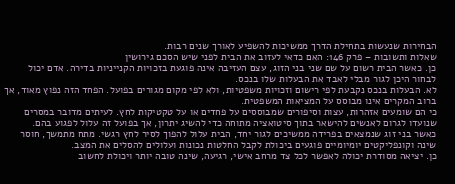הבחירות שנעשות בתחילת הדרך ממשיכות להשפיע לאורך שנים רבות.
שאלות ותשובות – פרק 146: האם כדאי לעזוב את הבית לפני שיש הסכם גירושין
כן. כאשר הבית רשום על שם שני בני הזוג, עצם העזיבה אינה פוגעת בזכויות הקנייניות בדירה. אדם יכול לבחור היכן לגור מבלי לאבד את הבעלות שלו בנכס.
לא. הבעלות בנכס נקבעת לפי רישום וזכויות משפטיות, ולא לפי מקום מגורים בפועל. הפחד הזה נפוץ מאוד, אך ברוב המקרים אינו מבוסס על המציאות המשפטית.
כי הם שומעים אזהרות, עצות וסיפורים שמבוססים על פחדים או על טקטיקות לחץ. לעיתים מדובר במסרים שנועדו לגרום לאנשים להישאר בתוך סיטואציה מתוחה כדי להשיג יתרון, אך בפועל זה עלול לפגוע בהם.
כאשר בני זוג שנמצאים בפרידה ממשיכים לגור יחד, הבית עלול להפוך לסיר לחץ רגשי. מתח מתמשך, חוסר שינה וקונפליקטים יומיומיים פוגעים ביכולת לקבל החלטות נכונות ועלולים להסלים את המצב.
כן. יציאה מסודרת יכולה לאפשר לכל צד מרחב אישי, רגיעה, שינה טובה יותר ויכולת לחשוב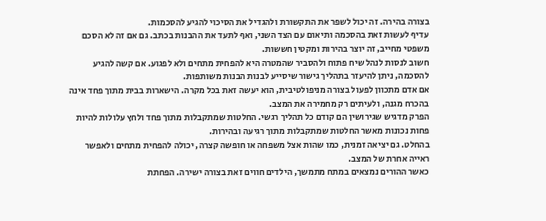בצורה בהירה. זה יכול לשפר את התקשורת ולהגדיל את הסיכוי להגיע להסכמות.
עדיף לעשות זאת בהסכמה ותיאום עם הצד השני, ואף לתעד את ההבנות בכתב. גם אם זה לא הסכם משפטי מחייב, זה יוצר בהירות ומקטין חששות.
חשוב לנסות לנהל שיח פתוח ולהסביר שהמטרה היא להפחית מתחים ולא לפגוע. אם קשה להגיע להסכמה, ניתן להיעזר בתהליך גישור שיסייע לבנות הבנות משותפות.
אם אדם מתכוון לפעול בצורה מניפולטיבית, הוא יעשה זאת בכל מקרה. הישארות בבית מתוך פחד אינה בהכרח מגנה, ולעיתים רק מחמירה את המצב.
הפרק מדגיש שגירושין הם קודם כל תהליך רגשי. החלטות שמתקבלות מתוך פחד ולחץ עלולות להיות פחות נכונות מאשר החלטות שמתקבלות מתוך רגיעה ובהירות.
בהחלט. גם יציאה זמנית, כמו שהות אצל משפחה או חופשה קצרה, יכולה להפחית מתחים ולאפשר ראייה אחרת של המצב.
כאשר ההורים נמצאים במתח מתמשך, הילדים חווים זאת בצורה ישירה. הפחתת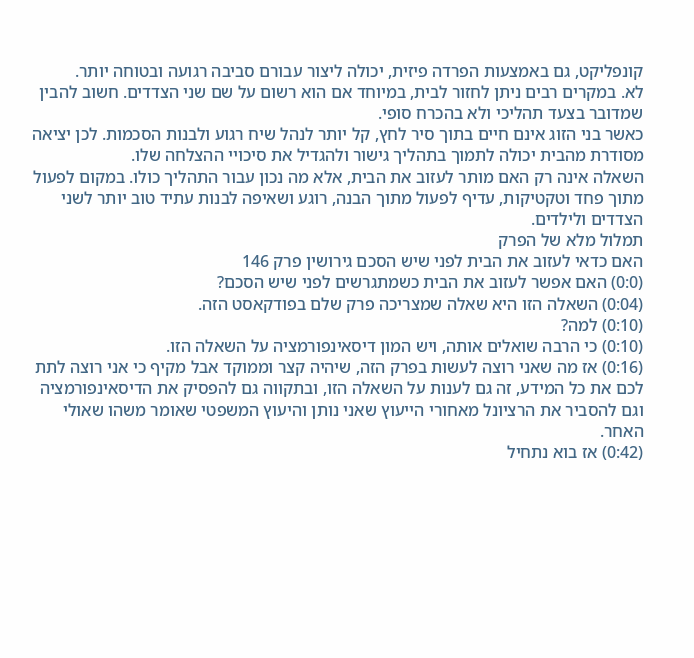קונפליקט, גם באמצעות הפרדה פיזית, יכולה ליצור עבורם סביבה רגועה ובטוחה יותר.
לא. במקרים רבים ניתן לחזור לבית, במיוחד אם הוא רשום על שם שני הצדדים. חשוב להבין שמדובר בצעד תהליכי ולא בהכרח סופי.
כאשר בני הזוג אינם חיים בתוך סיר לחץ, קל יותר לנהל שיח רגוע ולבנות הסכמות. לכן יציאה מסודרת מהבית יכולה לתמוך בתהליך גישור ולהגדיל את סיכויי ההצלחה שלו.
השאלה אינה רק האם מותר לעזוב את הבית, אלא מה נכון עבור התהליך כולו. במקום לפעול מתוך פחד וטקטיקות, עדיף לפעול מתוך הבנה, רוגע ושאיפה לבנות עתיד טוב יותר לשני הצדדים ולילדים.
תמלול מלא של הפרק
האם כדאי לעזוב את הבית לפני שיש הסכם גירושין פרק 146
(0:0) האם אפשר לעזוב את הבית כשמתגרשים לפני שיש הסכם?
(0:04) השאלה הזו היא שאלה שמצריכה פרק שלם בפודקאסט הזה.
(0:10) למה?
(0:10) כי הרבה שואלים אותה, ויש המון דיסאינפורמציה על השאלה הזו.
(0:16) אז מה שאני רוצה לעשות בפרק הזה, שיהיה קצר וממוקד אבל מקיף כי אני רוצה לתת לכם את כל המידע, זה גם לענות על השאלה הזו, ובתקווה גם להפסיק את הדיסאינפורמציה וגם להסביר את הרציונל מאחורי הייעוץ שאני נותן והיעוץ המשפטי שאומר משהו שאולי האחר.
(0:42) אז בוא נתחיל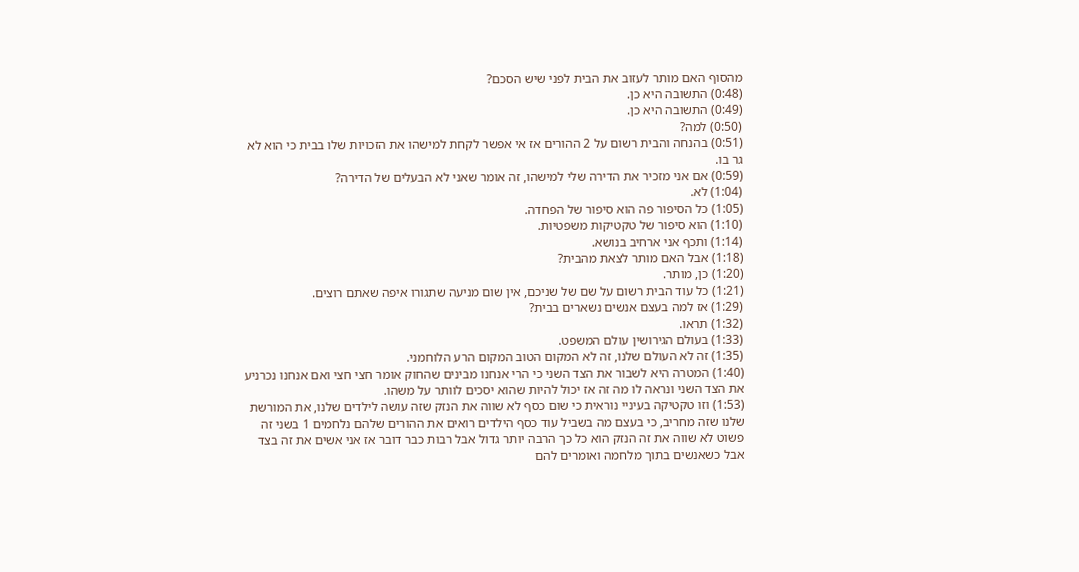מהסוף האם מותר לעזוב את הבית לפני שיש הסכם?
(0:48) התשובה היא כן.
(0:49) התשובה היא כן.
(0:50) למה?
(0:51) בהנחה והבית רשום על 2 ההורים אז אי אפשר לקחת למישהו את הזכויות שלו בבית כי הוא לא גר בו.
(0:59) אם אני מזכיר את הדירה שלי למישהו, זה אומר שאני לא הבעלים של הדירה?
(1:04) לא.
(1:05) כל הסיפור פה הוא סיפור של הפחדה.
(1:10) הוא סיפור של טקטיקות משפטיות.
(1:14) ותכף אני ארחיב בנושא.
(1:18) אבל האם מותר לצאת מהבית?
(1:20) כן, מותר.
(1:21) כל עוד הבית רשום על שם של שניכם, אין שום מניעה שתגורו איפה שאתם רוצים.
(1:29) אז למה בעצם אנשים נשארים בבית?
(1:32) תראו.
(1:33) בעולם הגירושין עולם המשפט.
(1:35) זה לא העולם שלנו, זה לא המקום הטוב המקום הרע הלוחמני.
(1:40) המטרה היא לשבור את הצד השני כי הרי אנחנו מבינים שהחוק אומר חצי חצי ואם אנחנו נכרניע את הצד השני ונראה לו מה זה אז יכול להיות שהוא יסכים לוותר על משהו.
(1:53) וזו טקטיקה בעיניי נוראית כי שום כסף לא שווה את הנזק שזה עושה לילדים שלנו, את המורשת שלנו שזה מחריב, כי בעצם מה בשביל עוד כסף הילדים רואים את ההורים שלהם נלחמים 1 בשני זה פשוט לא שווה את זה הנזק הוא כל כך הרבה יותר גדול אבל רבות כבר דובר אז אני אשים את זה בצד אבל כשאנשים בתוך מלחמה ואומרים להם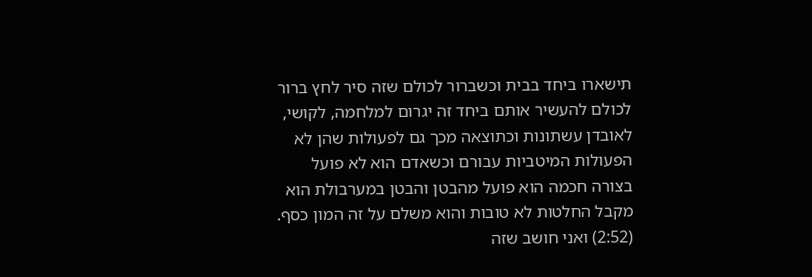תישארו ביחד בבית וכשברור לכולם שזה סיר לחץ ברור לכולם להעשיר אותם ביחד זה יגרום למלחמה, לקושי, לאובדן עשתונות וכתוצאה מכך גם לפעולות שהן לא הפעולות המיטביות עבורם וכשאדם הוא לא פועל בצורה חכמה הוא פועל מהבטן והבטן במערבולת הוא מקבל החלטות לא טובות והוא משלם על זה המון כסף.
(2:52) ואני חושב שזה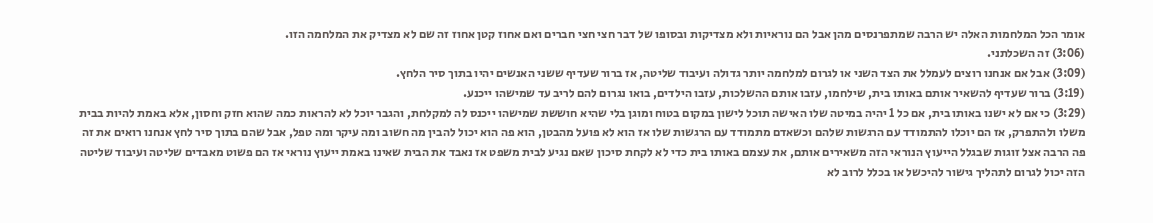אומר הכל המלחמות האלה יש הרבה שמתפרנסים מהן אבל הם נוראיות ולא מצדיקות ובסופו של דבר חצי חצי חברים ואם אחוז קטן אחוז זה שם לא מצדיק את המלחמה הזו.
(3:06) זה השכלתני.
(3:09) אבל אם אנחנו רוצים לעמלל את הצד השני או לגרום למלחמה יותר גדולה ועיבוד שליטה, אז ברור שעדיף ששני האנשים יהיו בתוך סיר הלחץ.
(3:19) ברור שעדיף להשאיר אותם באותו בית, שילחמו, עזבו אותם ההשלכות, עזבו הילדים, בואו נגרום להם לריב עד שמישהו ייכנע.
(3:29) כי אם לא ישנו באותו בית, אם כל 1 יהיה במיטה שלו האישה תוכל לישון במקום בטוח ומוגן בלי שהיא חוששת שמישהו ייכנס לה למקלחת, והגבר יוכל לא להראות כמה שהוא חזק וחסון, אלא באמת להיות בבית משלו ולהתפרק, אז הם יוכלו להתמודד עם הרגשות שלהם וכשאדם מתמודד עם הרגשות שלו אז הוא לא פועל מהבטן, הוא פה הוא יכול להבין מה חשוב ומה עיקר ומה טפל, אבל שהם בתוך סיר לחץ אנחנו רואים את זה פה הרבה אצל זוגות שבגלל הייעוץ הנוראי הזה משאירים אותם, את עצמם באותו בית כדי לא לקחת סיכון שאם נגיע לבית משפט אז נאבד את הבית שאינו באמת ייעוץ נוראי אז הם פשוט מאבדים שליטה ועיבוד שליטה הזה יכול לגרום לתהליך גישור להיכשל או בכלל לרוב לא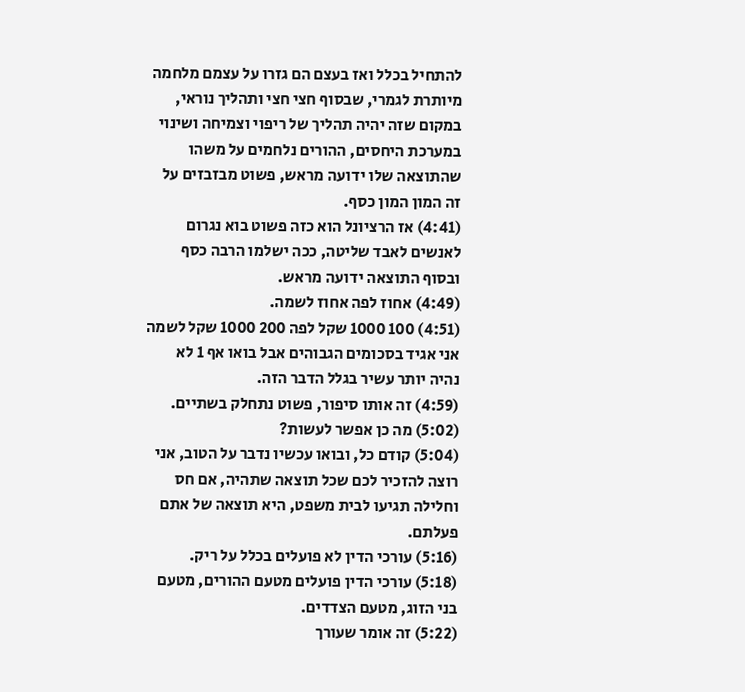להתחיל בכלל ואז בעצם הם גזרו על עצמם מלחמה מיותרת לגמרי, שבסוף חצי חצי ותהליך נוראי, במקום שזה יהיה תהליך של ריפוי וצמיחה ושינוי במערכת היחסים, ההורים נלחמים על משהו שהתוצאה שלו ידועה מראש, פשוט מבזבזים על זה המון המון כסף.
(4:41) אז הרציונל הוא כזה פשוט בוא נגרום לאנשים לאבד שליטה, ככה ישלמו הרבה כסף ובסוף התוצאה ידועה מראש.
(4:49) אחוז לפה אחוז לשמה.
(4:51) 100 1000 שקל לפה 200 1000 שקל לשמה אני אגיד בסכומים הגבוהים אבל בואו אף 1 לא נהיה יותר עשיר בגלל הדבר הזה.
(4:59) זה אותו סיפור, פשוט נתחלק בשתיים.
(5:02) מה כן אפשר לעשות?
(5:04) קודם כל, ובואו עכשיו נדבר על הטוב, אני רוצה להזכיר לכם שכל תוצאה שתהיה, אם חס וחלילה תגיעו לבית משפט, היא תוצאה של אתם פעלתם.
(5:16) עורכי הדין לא פועלים בכלל על ריק.
(5:18) עורכי הדין פועלים מטעם ההורים, מטעם בני הזוג, מטעם הצדדים.
(5:22) זה אומר שעורך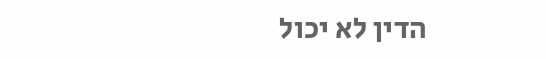הדין לא יכול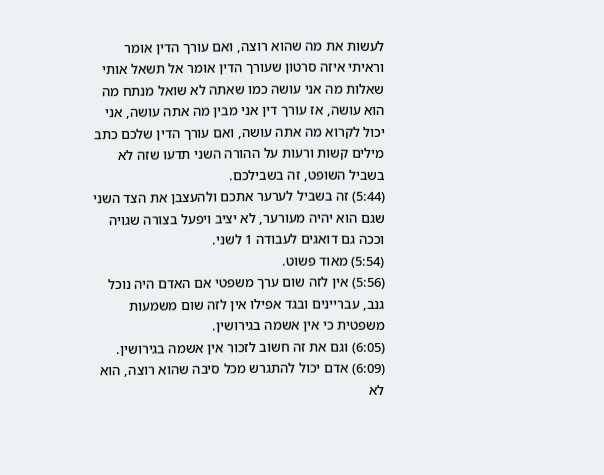לעשות את מה שהוא רוצה, ואם עורך הדין אומר וראיתי איזה סרטון שעורך הדין אומר אל תשאל אותי שאלות מה אני עושה כמו שאתה לא שואל מנתח מה הוא עושה, אז עורך דין אני מבין מה אתה עושה, אני יכול לקרוא מה אתה עושה, ואם עורך הדין שלכם כתב מילים קשות ורעות על ההורה השני תדעו שזה לא בשביל השופט, זה בשבילכם.
(5:44) זה בשביל לערער אתכם ולהעצבן את הצד השני שגם הוא יהיה מעורער, לא יציב ויפעל בצורה שגויה וככה גם דואגים לעבודה 1 לשני.
(5:54) מאוד פשוט.
(5:56) אין לזה שום ערך משפטי אם האדם היה נוכל גנב, עבריינים ובגד אפילו אין לזה שום משמעות משפטית כי אין אשמה בגירושין.
(6:05) וגם את זה חשוב לזכור אין אשמה בגירושין.
(6:09) אדם יכול להתגרש מכל סיבה שהוא רוצה, הוא לא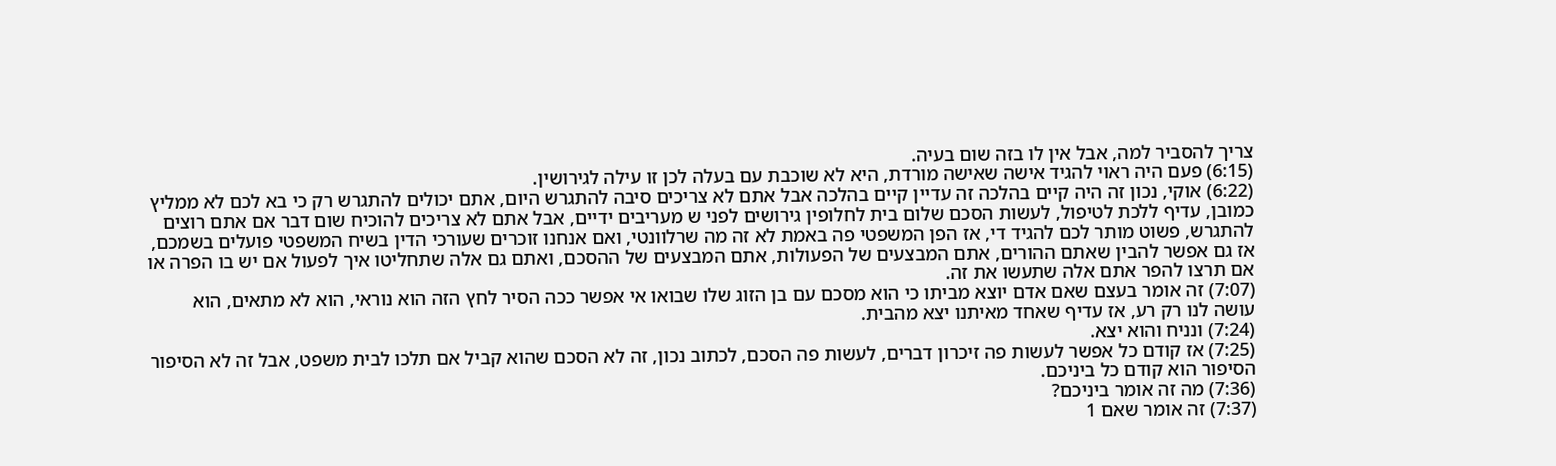צריך להסביר למה, אבל אין לו בזה שום בעיה.
(6:15) פעם היה ראוי להגיד אישה שאישה מורדת, היא לא שוכבת עם בעלה לכן זו עילה לגירושין.
(6:22) אוקי, נכון זה היה קיים בהלכה זה עדיין קיים בהלכה אבל אתם לא צריכים סיבה להתגרש היום, אתם יכולים להתגרש רק כי בא לכם לא ממליץ כמובן, עדיף ללכת לטיפול, לעשות הסכם שלום בית לחלופין גירושים לפני ש מעריבים ידיים, אבל אתם לא צריכים להוכיח שום דבר אם אתם רוצים להתגרש, פשוט מותר לכם להגיד די, אז הפן המשפטי פה באמת לא זה מה שרלוונטי, ואם אנחנו זוכרים שעורכי הדין בשיח המשפטי פועלים בשמכם, אז גם אפשר להבין שאתם ההורים, אתם המבצעים של הפעולות, אתם המבצעים של ההסכם, ואתם גם אלה שתחליטו איך לפעול אם יש בו הפרה או אם תרצו להפר אתם אלה שתעשו את זה.
(7:07) זה אומר בעצם שאם אדם יוצא מביתו כי הוא מסכם עם בן הזוג שלו שבואו אי אפשר ככה הסיר לחץ הזה הוא נוראי, הוא לא מתאים, הוא עושה לנו רק רע, אז עדיף שאחד מאיתנו יצא מהבית.
(7:24) ונניח והוא יצא.
(7:25) אז קודם כל אפשר לעשות פה זיכרון דברים, לעשות פה הסכם, לכתוב נכון, זה לא הסכם שהוא קביל אם תלכו לבית משפט, אבל זה לא הסיפור הסיפור הוא קודם כל ביניכם.
(7:36) מה זה אומר ביניכם?
(7:37) זה אומר שאם 1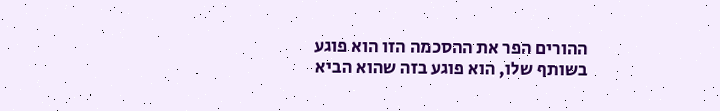ההורים הפר את ההסכמה הזו הוא פוגע בשותף שלו, הוא פוגע בזה שהוא הביא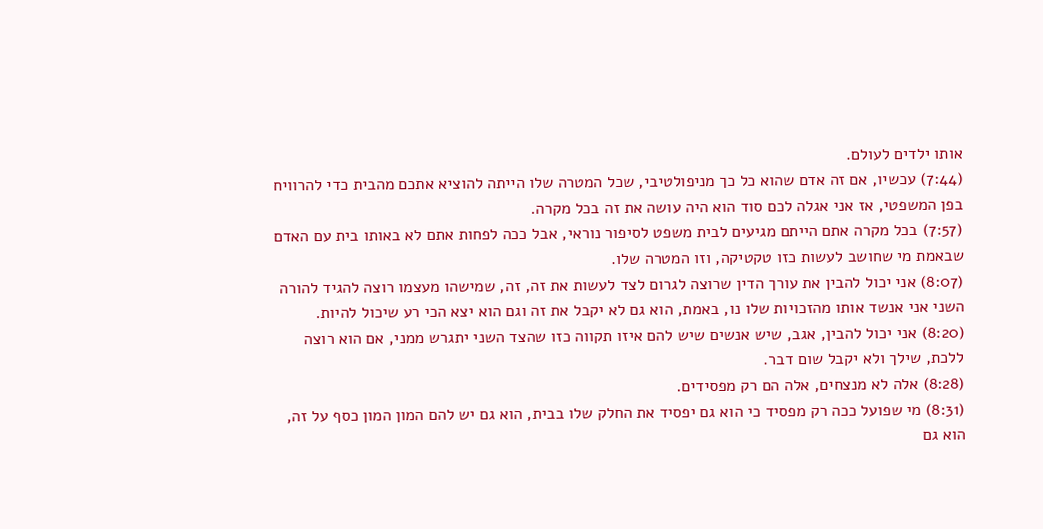אותו ילדים לעולם.
(7:44) עכשיו, אם זה אדם שהוא כל כך מניפולטיבי, שכל המטרה שלו הייתה להוציא אתכם מהבית כדי להרוויח בפן המשפטי, אז אני אגלה לכם סוד הוא היה עושה את זה בכל מקרה.
(7:57) בכל מקרה אתם הייתם מגיעים לבית משפט לסיפור נוראי, אבל ככה לפחות אתם לא באותו בית עם האדם שבאמת מי שחושב לעשות כזו טקטיקה, וזו המטרה שלו.
(8:07) אני יכול להבין את עורך הדין שרוצה לגרום לצד לעשות את זה, זה, שמישהו מעצמו רוצה להגיד להורה השני אני אנשד אותו מהזכויות שלו נו, באמת, הוא גם לא יקבל את זה וגם הוא יצא הכי רע שיכול להיות.
(8:20) אני יכול להבין, אגב, שיש אנשים שיש להם איזו תקווה כזו שהצד השני יתגרש ממני, אם הוא רוצה ללכת, שילך ולא יקבל שום דבר.
(8:28) אלה לא מנצחים, אלה הם רק מפסידים.
(8:31) מי שפועל ככה רק מפסיד כי הוא גם יפסיד את החלק שלו בבית, הוא גם יש להם המון המון כסף על זה, הוא גם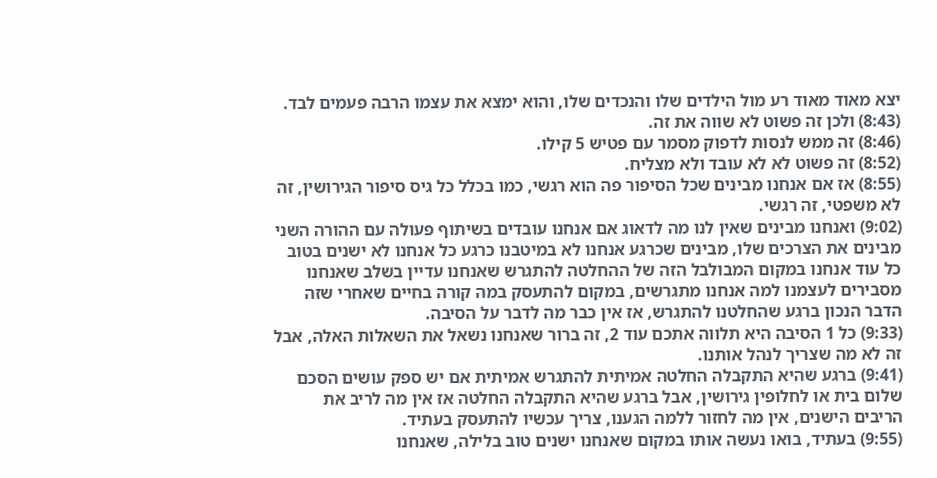יצא מאוד מאוד רע מול הילדים שלו והנכדים שלו, והוא ימצא את עצמו הרבה פעמים לבד.
(8:43) ולכן זה פשוט לא שווה את זה.
(8:46) זה ממש לנסות לדפוק מסמר עם פטיש 5 קילו.
(8:52) זה פשוט לא לא עובד ולא מצליח.
(8:55) אז אם אנחנו מבינים שכל הסיפור פה הוא רגשי, כמו בכלל כל גיס סיפור הגירושין, זה לא משפטי, זה רגשי.
(9:02) ואנחנו מבינים שאין לנו מה לדאוג אם אנחנו עובדים בשיתוף פעולה עם ההורה השני מבינים את הצרכים שלו, מבינים שכרגע אנחנו לא במיטבנו כרגע כל אנחנו לא ישנים בטוב כל עוד אנחנו במקום המבולבל הזה של ההחלטה להתגרש שאנחנו עדיין בשלב שאנחנו מסבירים לעצמנו למה אנחנו מתגרשים, במקום להתעסק במה קורה בחיים שאחרי שזה הדבר הנכון ברגע שהחלטנו להתגרש, אז אין כבר מה לדבר על הסיבה.
(9:33) כל 1 הסיבה היא תלווה אתכם עוד 2, זה ברור שאנחנו נשאל את השאלות האלה, אבל זה לא מה שצריך לנהל אותנו.
(9:41) ברגע שהיא התקבלה החלטה אמיתית להתגרש אמיתית אם יש ספק עושים הסכם שלום בית או לחלופין גירושין, אבל ברגע שהיא התקבלה החלטה אז אין מה לריב את הריבים הישנים, אין מה לחזור ללמה הגענו, צריך עכשיו להתעסק בעתיד.
(9:55) בעתיד, בואו נעשה אותו במקום שאנחנו ישנים טוב בלילה, שאנחנו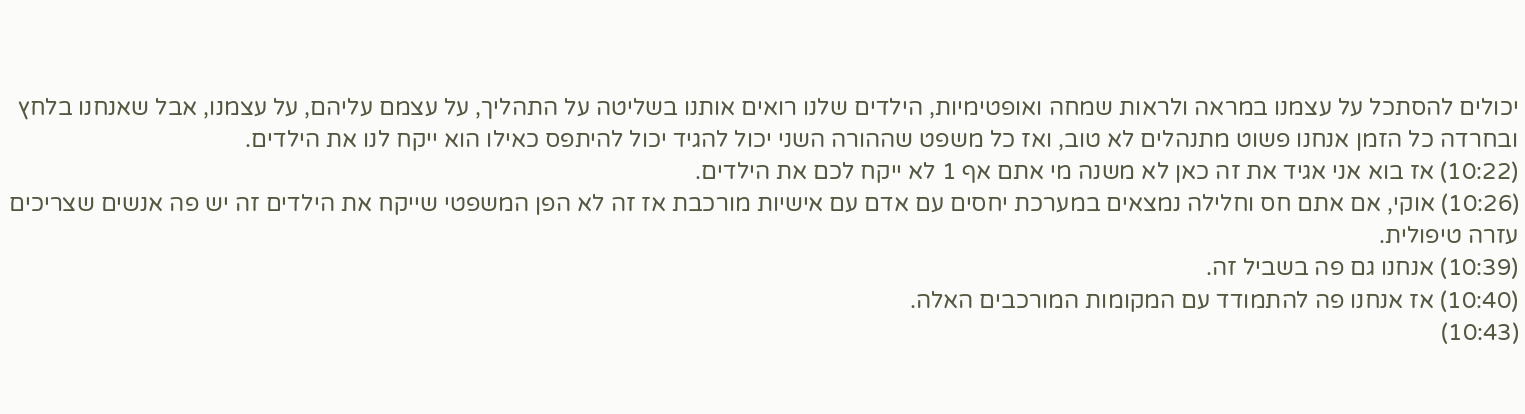יכולים להסתכל על עצמנו במראה ולראות שמחה ואופטימיות, הילדים שלנו רואים אותנו בשליטה על התהליך, על עצמם עליהם, על עצמנו, אבל שאנחנו בלחץ ובחרדה כל הזמן אנחנו פשוט מתנהלים לא טוב, ואז כל משפט שההורה השני יכול להגיד יכול להיתפס כאילו הוא ייקח לנו את הילדים.
(10:22) אז בוא אני אגיד את זה כאן לא משנה מי אתם אף 1 לא ייקח לכם את הילדים.
(10:26) אוקי, אם אתם חס וחלילה נמצאים במערכת יחסים עם אדם עם אישיות מורכבת אז זה לא הפן המשפטי שייקח את הילדים זה יש פה אנשים שצריכים עזרה טיפולית.
(10:39) אנחנו גם פה בשביל זה.
(10:40) אז אנחנו פה להתמודד עם המקומות המורכבים האלה.
(10:43)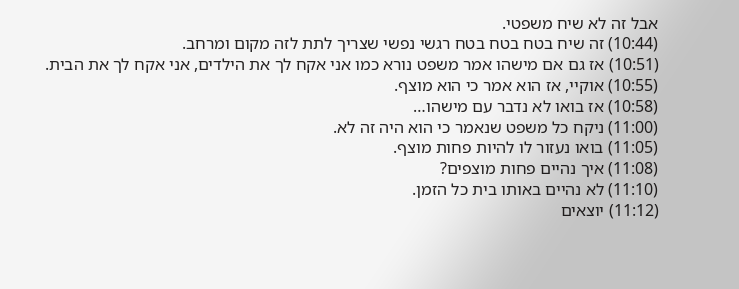אבל זה לא שיח משפטי.
(10:44) זה שיח בטח בטח בטח רגשי נפשי שצריך לתת לזה מקום ומרחב.
(10:51) אז גם אם מישהו אמר משפט נורא כמו אני אקח לך את הילדים, אני אקח לך את הבית.
(10:55) אוקיי, אז הוא אמר כי הוא מוצף.
(10:58) אז בואו לא נדבר עם מישהו…
(11:00) ניקח כל משפט שנאמר כי הוא היה זה לא.
(11:05) בואו נעזור לו להיות פחות מוצף.
(11:08) איך נהיים פחות מוצפים?
(11:10) לא נהיים באותו בית כל הזמן.
(11:12) יוצאים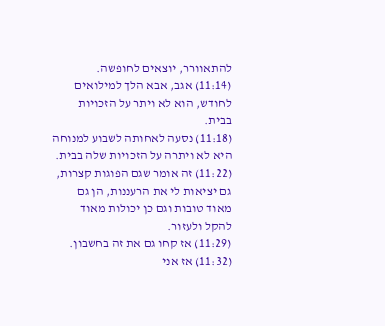להתאוורר, יוצאים לחופשה.
(11:14) אגב, אבא הלך למילואים לחודש, הוא לא ויתר על הזכויות בבית.
(11:18) נסעה לאחותה לשבוע למנוחה היא לא ויתרה על הזכויות שלה בבית.
(11:22) זה אומר שגם הפוגות קצרות, גם יציאות לי את הרעננות, הן גם מאוד טובות וגם כן יכולות מאוד להקל ולעזור.
(11:29) אז קחו גם את זה בחשבון.
(11:32) אז אני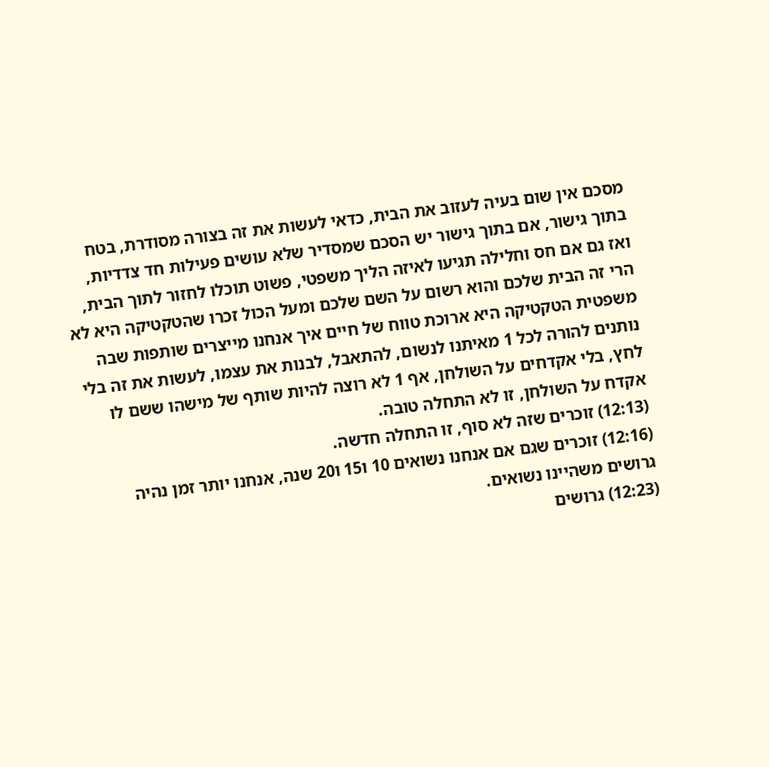מסכם אין שום בעיה לעזוב את הבית, כדאי לעשות את זה בצורה מסודרת, בטח בתוך גישור, אם בתוך גישור יש הסכם שמסדיר שלא עושים פעילות חד צדדיות, ואז גם אם חס וחלילה תגיעו לאיזה הליך משפטי, פשוט תוכלו לחזור לתוך הבית, הרי זה הבית שלכם והוא רשום על השם שלכם ומעל הכול זכרו שהטקטיקה היא לא משפטית הטקטיקה היא ארוכת טווח של חיים איך אנחנו מייצרים שותפות שבה נותנים להורה לכל 1 מאיתנו לנשום, להתאבל, לבנות את עצמו, לעשות את זה בלי לחץ, בלי אקדחים על השולחן, אף 1 לא רוצה להיות שותף של מישהו ששם לו אקדח על השולחן, זו לא התחלה טובה.
(12:13) זוכרים שזה לא סוף, זו התחלה חדשה.
(12:16) זוכרים שגם אם אנחנו נשואים 10 ו15 ו20 שנה, אנחנו יותר זמן נהיה גרושים משהיינו נשואים.
(12:23) גרושים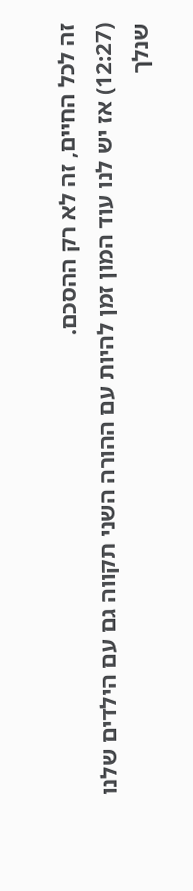זה לכל החיים, זה לא רק ההסכם.
(12:27) אז יש לנו עוד המון זמן להיות עם ההורה השני תקווה גם עם הילדים שלנו שנלך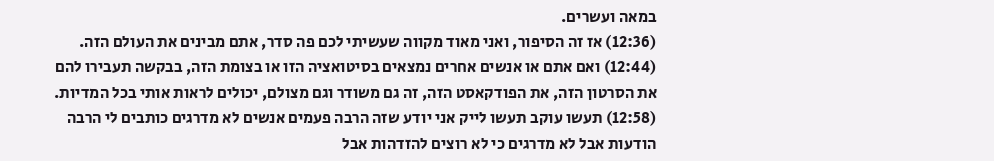במאה ועשרים.
(12:36) אז זה הסיפור, ואני מאוד מקווה שעשיתי לכם פה סדר, אתם מבינים את העולם הזה.
(12:44) ואם אתם או אנשים אחרים נמצאים בסיטואציה הזו או בצומת הזה, בבקשה תעבירו להם את הסרטון הזה, את הפודקאסט הזה, זה גם משודר וגם מצולם, יכולים לראות אותי בכל המדיות.
(12:58) תעשו עוקב תעשו לייק אני יודע שזה הרבה פעמים אנשים לא מדרגים כותבים לי הרבה הודעות אבל לא מדרגים כי לא רוצים להזדהות אבל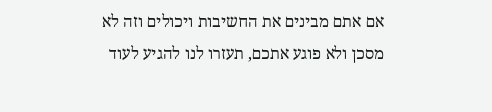אם אתם מבינים את החשיבות ויכולים וזה לא מסכן ולא פוגע אתכם, תעזרו לנו להגיע לעוד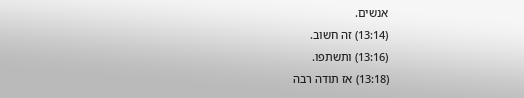אנשים.
(13:14) זה חשוב.
(13:16) ותשתפו.
(13:18) אז תודה רבה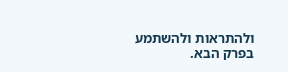ולהתראות ולהשתמע בפרק הבא.